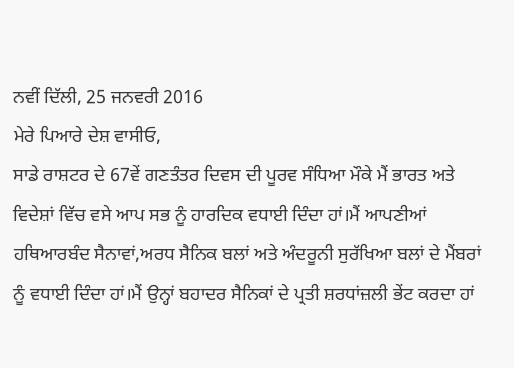ਨਵੀਂ ਦਿੱਲੀ, 25 ਜਨਵਰੀ 2016
ਮੇਰੇ ਪਿਆਰੇ ਦੇਸ਼ ਵਾਸੀਓ,
ਸਾਡੇ ਰਾਸ਼ਟਰ ਦੇ 67ਵੇਂ ਗਣਤੰਤਰ ਦਿਵਸ ਦੀ ਪੂਰਵ ਸੰਧਿਆ ਮੌਕੇ ਮੈਂ ਭਾਰਤ ਅਤੇ ਵਿਦੇਸ਼ਾਂ ਵਿੱਚ ਵਸੇ ਆਪ ਸਭ ਨੂੰ ਹਾਰਦਿਕ ਵਧਾਈ ਦਿੰਦਾ ਹਾਂ।ਮੈਂ ਆਪਣੀਆਂ ਹਥਿਆਰਬੰਦ ਸੈਨਾਵਾਂ,ਅਰਧ ਸੈਨਿਕ ਬਲਾਂ ਅਤੇ ਅੰਦਰੂਨੀ ਸੁਰੱਖਿਆ ਬਲਾਂ ਦੇ ਮੈਂਬਰਾਂ ਨੂੰ ਵਧਾਈ ਦਿੰਦਾ ਹਾਂ।ਮੈਂ ਉਨ੍ਹਾਂ ਬਹਾਦਰ ਸੈਨਿਕਾਂ ਦੇ ਪ੍ਰਤੀ ਸ਼ਰਧਾਂਜ਼ਲੀ ਭੇਂਟ ਕਰਦਾ ਹਾਂ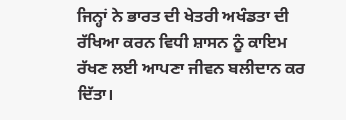ਜਿਨ੍ਹਾਂ ਨੇ ਭਾਰਤ ਦੀ ਖੇਤਰੀ ਅਖੰਡਤਾ ਦੀ ਰੱਖਿਆ ਕਰਨ ਵਿਧੀ ਸ਼ਾਸਨ ਨੂੰ ਕਾਇਮ ਰੱਖਣ ਲਈ ਆਪਣਾ ਜੀਵਨ ਬਲੀਦਾਨ ਕਰ ਦਿੱਤਾ।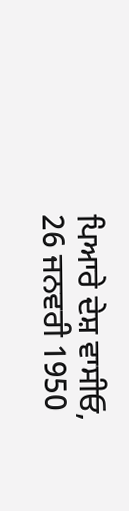ਪਿਆਰੇ ਦੇਸ਼ ਵਾਸੀਓ,
26 ਜਨਵਰੀ 1950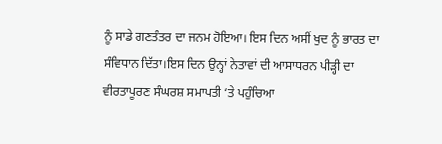ਨੂੰ ਸਾਡੇ ਗਣਤੰਤਰ ਦਾ ਜਨਮ ਹੋਇਆ। ਇਸ ਦਿਨ ਅਸੀਂ ਖੁਦ ਨੂੰ ਭਾਰਤ ਦਾ ਸੰਵਿਧਾਨ ਦਿੱਤਾ।ਇਸ ਦਿਨ ਉਨ੍ਹਾਂ ਨੇਤਾਵਾਂ ਦੀ ਆਸਾਧਰਨ ਪੀੜ੍ਹੀ ਦਾ ਵੀਰਤਾਪੂਰਣ ਸੰਘਰਸ਼ ਸਮਾਪਤੀ ‘ਤੇ ਪਹੁੰਚਿਆ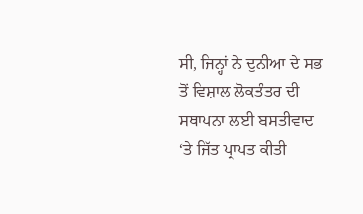ਸੀ, ਜਿਨ੍ਹਾਂ ਨੇ ਦੁਨੀਆ ਦੇ ਸਭ ਤੋਂ ਵਿਸ਼ਾਲ ਲੋਕਤੰਤਰ ਦੀ ਸਥਾਪਨਾ ਲਈ ਬਸਤੀਵਾਦ ‘ਤੇ ਜਿੱਤ ਪ੍ਰਾਪਤ ਕੀਤੀ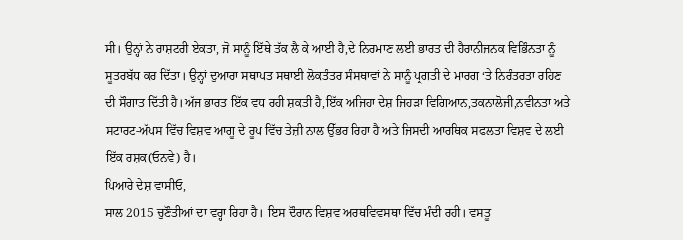ਸੀ। ਉਨ੍ਹਾਂ ਨੇ ਰਾਸ਼ਟਰੀ ਏਕਤਾ, ਜੋ ਸਾਨੂੰ ਇੱਥੇ ਤੱਕ ਲੈ ਕੇ ਆਈ ਹੈ,ਦੇ ਨਿਰਮਾਣ ਲਈ ਭਾਰਤ ਦੀ ਹੈਰਾਨੀਜਨਕ ਵਿਭਿੰਨਤਾ ਨੂੰ ਸੂਤਰਬੱਧ ਕਰ ਦਿੱਤਾ। ਉਨ੍ਹਾਂ ਦੁਆਰਾ ਸਥਾਪਤ ਸਥਾਈ ਲੋਕਤੰਤਰ ਸੰਸਥਾਵਾਂ ਨੇ ਸਾਨੂੰ ਪ੍ਰਗਤੀ ਦੇ ਮਾਰਗ ‘ਤੇ ਨਿਰੰਤਰਤਾ ਰਹਿਣ ਦੀ ਸੌਗਾਤ ਦਿੱਤੀ ਹੈ।ਅੱਜ ਭਾਰਤ ਇੱਕ ਵਧ ਰਹੀ ਸ਼ਕਤੀ ਹੈ,ਇੱਕ ਅਜਿਹਾ ਦੇਸ਼ ਜਿਹੜਾ ਵਿਗਿਆਨ,ਤਕਨਾਲੋਜੀ,ਨਵੀਨਤਾ ਅਤੇ ਸਟਾਰਟ-ਅੱਪਸ ਵਿੱਚ ਵਿਸ਼ਵ ਆਗੂ ਦੇ ਰੂਪ ਵਿੱਚ ਤੇਜ਼ੀ ਨਾਲ ਉੱਭਰ ਰਿਹਾ ਹੈ ਅਤੇ ਜਿਸਦੀ ਆਰਥਿਕ ਸਫਲਤਾ ਵਿਸ਼ਵ ਦੇ ਲਈ ਇੱਕ ਰਸ਼ਕ(ਓਨਵੇ) ਹੈ।
ਪਿਆਰੇ ਦੇਸ਼ ਵਾਸੀਓ,
ਸਾਲ 2015 ਚੁਣੌਤੀਆਂ ਦਾ ਵਰ੍ਹਾ ਰਿਹਾ ਹੈ। ਇਸ ਦੌਰਾਨ ਵਿਸ਼ਵ ਅਰਥਵਿਵਸਥਾ ਵਿੱਚ ਮੰਦੀ ਰਹੀ। ਵਸਤੂ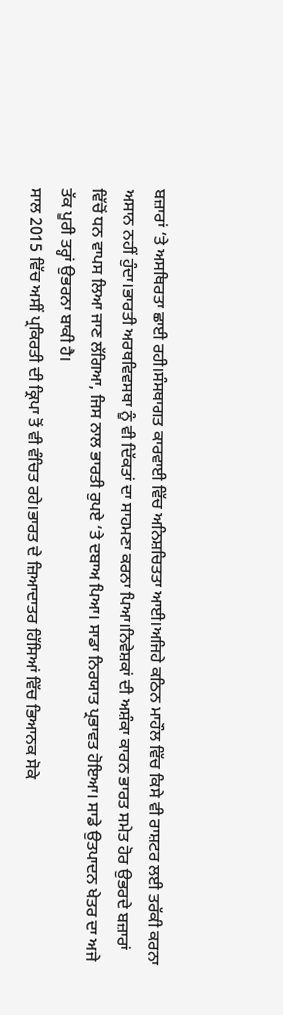ਬਜ਼ਾਰਾਂ ‘ਤੇ ਅਸਥਿਰਤਾ ਛਾਈ ਰਹੀ।ਸੰਸਥਾਗਤ ਕਾਰਵਾਈ ਵਿੱਚ ਅਨਿਸ਼ਚਿਤਤਾ ਆਈ।ਅਜਿਹੇ ਕਠਿਨ ਮਾਹੌਲ ਵਿੱਚ ਕਿਸੇ ਵੀ ਰਾਸ਼ਟਰ ਲਈ ਤਰੱਕੀ ਕਰਨਾ ਅਸਾਨ ਨਹੀਂ ਹੁੰਦਾ।ਭਾਰਤੀ ਅਰਥਵਿਵਸਥਾ ਨੂੰ ਵੀ ਦਿੱਕਤਾਂ ਦਾ ਸਾਹਮਣਾ ਕਰਨਾ ਪਿਆ।ਨਿਵੇਸ਼ਕਾਂ ਦੀ ਅਸ਼ੰਕਾ ਕਾਰਨ ਭਾਰਤ ਸਮੇਤ ਹੋਰ ਉਭਰਦੇ ਬਜ਼ਾਰਾਂ ਵਿੱਚੋਂ ਧਨ ਵਾਪਸ ਲਿਆ ਜਾਣ ਲੱਗਿਆ, ਜਿਸ ਨਾਲ ਭਾਰਤੀ ਰੁਪਏ ‘ਤੇ ਦਬਾਅ ਪਿਆ। ਸਾਡਾ ਨਿਰਯਾਤ ਪ੍ਰਭਾਵਤ ਹੋਇਆ। ਸਾਡੇ ਉਤਪਾਦਨ ਖੇਤਰ ਦਾ ਅਜੇ ਤੱਕ ਪੂਰੀ ਤਰ੍ਹਾਂ ਉਭਰਨਾ ਬਾਕੀ ਹੈ।
ਸਾਲ 2015 ਵਿੱਚ ਅਸੀਂ ਪ੍ਰਕਿਰਤੀ ਦੀ ਕ੍ਰਿਪਾ ਤੋਂ ਵੀ ਵੰਚਿਤ ਰਹੇ।ਭਾਰਤ ਦੇ ਜ਼ਿਆਦਾਤਰ ਹਿੱਸਿਆਂ ਵਿੱਚ ਭਿਆਨਕ ਸੋਕੇ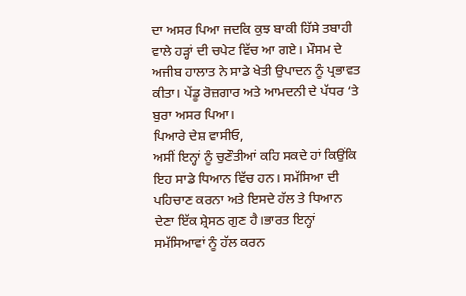ਦਾ ਅਸਰ ਪਿਆ ਜਦਕਿ ਕੁਝ ਬਾਕੀ ਹਿੱਸੇ ਤਬਾਹੀ ਵਾਲੇ ਹੜ੍ਹਾਂ ਦੀ ਚਪੇਟ ਵਿੱਚ ਆ ਗਏ। ਮੌਸਮ ਦੇ ਅਜੀਬ ਹਾਲਾਤ ਨੇ ਸਾਡੇ ਖੇਤੀ ਉਪਾਦਨ ਨੂੰ ਪ੍ਰਭਾਵਤ ਕੀਤਾ। ਪੇਂਡੂ ਰੋਜ਼ਗਾਰ ਅਤੇ ਆਮਦਨੀ ਦੇ ਪੱਧਰ ‘ਤੇ ਬੁਰਾ ਅਸਰ ਪਿਆ।
ਪਿਆਰੇ ਦੇਸ਼ ਵਾਸੀਓ,
ਅਸੀਂ ਇਨ੍ਹਾਂ ਨੂੰ ਚੁਣੌਤੀਆਂ ਕਹਿ ਸਕਦੇ ਹਾਂ ਕਿਉਂਕਿ ਇਹ ਸਾਡੇ ਧਿਆਨ ਵਿੱਚ ਹਨ। ਸਮੱਸਿਆ ਦੀ ਪਹਿਚਾਣ ਕਰਨਾ ਅਤੇ ਇਸਦੇ ਹੱਲ ਤੇ ਧਿਆਨ ਦੇਣਾ ਇੱਕ ਸ਼੍ਰੇਸਠ ਗੁਣ ਹੈ।ਭਾਰਤ ਇਨ੍ਹਾਂ ਸਮੱਸਿਆਵਾਂ ਨੂੰ ਹੱਲ ਕਰਨ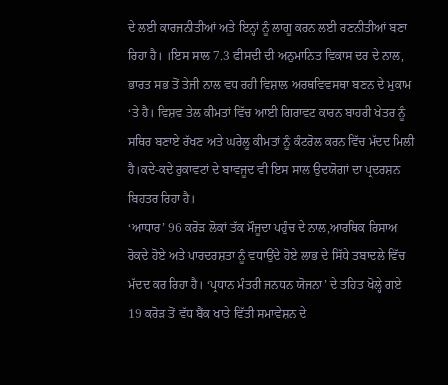ਦੇ ਲਈ ਕਾਰਜਨੀਤੀਆਂ ਅਤੇ ਇਨ੍ਹਾਂ ਨੂੰ ਲਾਗੂ ਕਰਨ ਲਈ ਰਣਨੀਤੀਆਂ ਬਣਾ ਰਿਹਾ ਹੈ। ।ਇਸ ਸਾਲ 7.3 ਫੀਸਦੀ ਦੀ ਅਨੁਮਾਨਿਤ ਵਿਕਾਸ ਦਰ ਦੇ ਨਾਲ, ਭਾਰਤ ਸਭ ਤੋਂ ਤੇਜੀ ਨਾਲ ਵਧ ਰਹੀ ਵਿਸ਼ਾਲ ਅਰਥਵਿਵਸਥਾ ਬਣਨ ਦੇ ਮੁਕਾਮ ‘ਤੇ ਹੈ। ਵਿਸ਼ਵ ਤੇਲ ਕੀਮਤਾਂ ਵਿੱਚ ਆਈ ਗਿਰਾਵਟ ਕਾਰਨ ਬਾਹਰੀ ਖੇਤਰ ਨੂੰ ਸਥਿਰ ਬਣਾਏ ਰੱਖਣ ਅਤੇ ਘਰੇਲੂ ਕੀਮਤਾਂ ਨੂੰ ਕੰਟਰੋਲ ਕਰਨ ਵਿੱਚ ਮੱਦਦ ਮਿਲੀ ਹੈ।ਕਦੇ-ਕਦੇ ਰੁਕਾਵਟਾਂ ਦੇ ਬਾਵਜੂਦ ਵੀ ਇਸ ਸਾਲ ਉਦਯੋਗਾਂ ਦਾ ਪ੍ਰਦਰਸ਼ਨ ਬਿਹਤਰ ਰਿਹਾ ਹੈ।
‘ਆਧਾਰ’ 96 ਕਰੋੜ ਲੋਕਾਂ ਤੱਕ ਮੌਜੂਦਾ ਪਹੁੰਚ ਦੇ ਨਾਲ,ਆਰਥਿਕ ਰਿਸਾਅ ਰੋਕਦੇ ਹੋਏ ਅਤੇ ਪਾਰਦਰਸ਼ਤਾ ਨੂੰ ਵਧਾਉਂਦੇ ਹੋਏ ਲਾਭ ਦੇ ਸਿੱਧੇ ਤਬਾਦਲੇ ਵਿੱਚ ਮੱਦਦ ਕਰ ਰਿਹਾ ਹੈ। ‘ਪ੍ਰਧਾਨ ਮੰਤਰੀ ਜਨਧਨ ਯੋਜਨਾ’ ਦੇ ਤਹਿਤ ਖੋਲ੍ਹੇ ਗਏ 19 ਕਰੋੜ ਤੋਂ ਵੱਧ ਬੈਂਕ ਖਾਤੇ ਵਿੱਤੀ ਸਮਾਵੇਸ਼ਨ ਦੇ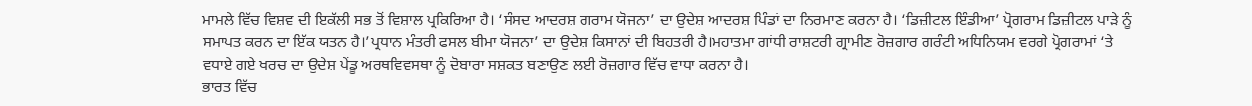ਮਾਮਲੇ ਵਿੱਚ ਵਿਸ਼ਵ ਦੀ ਇਕੱਲੀ ਸਭ ਤੋਂ ਵਿਸ਼ਾਲ ਪ੍ਰਕਿਰਿਆ ਹੈ। ‘ਸੰਸਦ ਆਦਰਸ਼ ਗਰਾਮ ਯੋਜਨਾ’ ਦਾ ਉਦੇਸ਼ ਆਦਰਸ਼ ਪਿੰਡਾਂ ਦਾ ਨਿਰਮਾਣ ਕਰਨਾ ਹੈ। ‘ਡਿਜ਼ੀਟਲ ਇੰਡੀਆ’ ਪ੍ਰੋਗਰਾਮ ਡਿਜ਼ੀਟਲ ਪਾੜੇ ਨੂੰ ਸਮਾਪਤ ਕਰਨ ਦਾ ਇੱਕ ਯਤਨ ਹੈ।’ਪ੍ਰਧਾਨ ਮੰਤਰੀ ਫਸਲ ਬੀਮਾ ਯੋਜਨਾ’ ਦਾ ਉਦੇਸ਼ ਕਿਸਾਨਾਂ ਦੀ ਬਿਹਤਰੀ ਹੈ।ਮਹਾਤਮਾ ਗਾਂਧੀ ਰਾਸ਼ਟਰੀ ਗ੍ਰਾਮੀਣ ਰੋਜ਼ਗਾਰ ਗਰੰਟੀ ਅਧਿਨਿਯਮ ਵਰਗੇ ਪ੍ਰੋਗਰਾਮਾਂ ‘ਤੇ ਵਧਾਏ ਗਏ ਖਰਚ ਦਾ ਉਦੇਸ਼ ਪੇਂਡੂ ਅਰਥਵਿਵਸਥਾ ਨੂੰ ਦੋਬਾਰਾ ਸਸ਼ਕਤ ਬਣਾਉਣ ਲਈ ਰੋਜ਼ਗਾਰ ਵਿੱਚ ਵਾਧਾ ਕਰਨਾ ਹੈ।
ਭਾਰਤ ਵਿੱਚ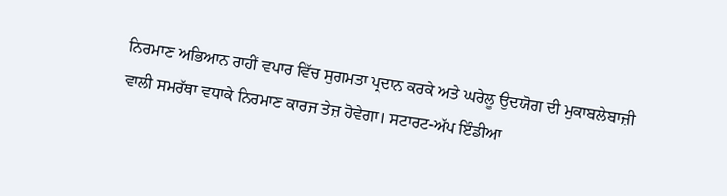ਨਿਰਮਾਣ ਅਭਿਆਨ ਰਾਹੀਂ ਵਪਾਰ ਵਿੱਚ ਸੁਗਮਤਾ ਪ੍ਰਦਾਨ ਕਰਕੇ ਅਤੇ ਘਰੇਲੂ ਉਦਯੋਗ ਦੀ ਮੁਕਾਬਲੇਬਾਜ਼ੀ ਵਾਲੀ ਸਮਰੱਥਾ ਵਧਾਕੇ ਨਿਰਮਾਣ ਕਾਰਜ ਤੇਜ਼ ਹੋਵੇਗਾ। ਸਟਾਰਟ-ਅੱਪ ਇੰਡੀਆ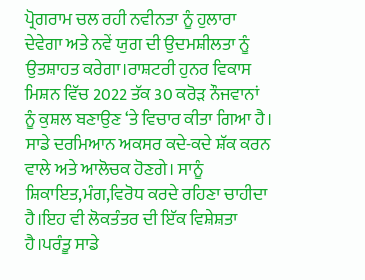ਪ੍ਰੋਗਰਾਮ ਚਲ ਰਹੀ ਨਵੀਨਤਾ ਨੂੰ ਹੁਲਾਰਾ ਦੇਵੇਗਾ ਅਤੇ ਨਵੇਂ ਯੁਗ ਦੀ ਉਦਮਸ਼ੀਲਤਾ ਨੂੰ ਉਤਸ਼ਾਹਤ ਕਰੇਗਾ।ਰਾਸ਼ਟਰੀ ਹੁਨਰ ਵਿਕਾਸ ਮਿਸ਼ਨ ਵਿੱਚ 2022 ਤੱਕ 30 ਕਰੋੜ ਨੌਜਵਾਨਾਂ ਨੂੰ ਕੁਸ਼ਲ ਬਣਾਉਣ ‘ਤੇ ਵਿਚਾਰ ਕੀਤਾ ਗਿਆ ਹੈ।
ਸਾਡੇ ਦਰਮਿਆਨ ਅਕਸਰ ਕਦੇ-ਕਦੇ ਸ਼ੱਕ ਕਰਨ ਵਾਲੇ ਅਤੇ ਆਲੋਚਕ ਹੋਣਗੇ। ਸਾਨੂੰ ਸ਼ਿਕਾਇਤ,ਮੰਗ,ਵਿਰੋਧ ਕਰਦੇ ਰਹਿਣਾ ਚਾਹੀਦਾ ਹੈ।ਇਹ ਵੀ ਲੋਕਤੰਤਰ ਦੀ ਇੱਕ ਵਿਸ਼ੇਸ਼ਤਾ ਹੈ।ਪਰੰਤੂ ਸਾਡੇ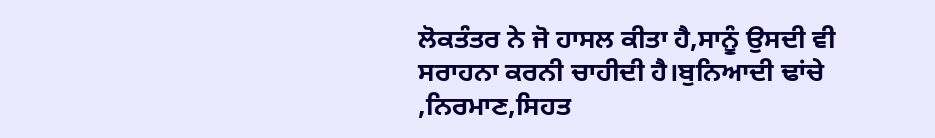ਲੋਕਤੰਤਰ ਨੇ ਜੋ ਹਾਸਲ ਕੀਤਾ ਹੈ,ਸਾਨੂੰ ਉਸਦੀ ਵੀ ਸਰਾਹਨਾ ਕਰਨੀ ਚਾਹੀਦੀ ਹੈ।ਬੁਨਿਆਦੀ ਢਾਂਚੇ ,ਨਿਰਮਾਣ,ਸਿਹਤ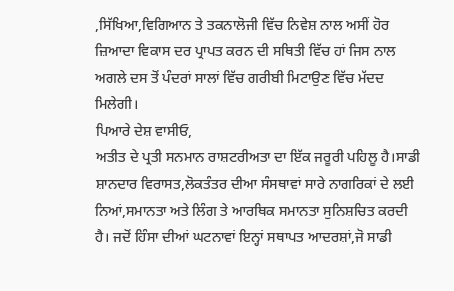,ਸਿੱਖਿਆ,ਵਿਗਿਆਨ ਤੇ ਤਕਨਾਲੋਜੀ ਵਿੱਚ ਨਿਵੇਸ਼ ਨਾਲ ਅਸੀਂ ਹੋਰ ਜ਼ਿਆਦਾ ਵਿਕਾਸ ਦਰ ਪ੍ਰਾਪਤ ਕਰਨ ਦੀ ਸਥਿਤੀ ਵਿੱਚ ਹਾਂ ਜਿਸ ਨਾਲ ਅਗਲੇ ਦਸ ਤੋਂ ਪੰਦਰਾਂ ਸਾਲਾਂ ਵਿੱਚ ਗਰੀਬੀ ਮਿਟਾਉਣ ਵਿੱਚ ਮੱਦਦ ਮਿਲੇਗੀ।
ਪਿਆਰੇ ਦੇਸ਼ ਵਾਸੀਓ,
ਅਤੀਤ ਦੇ ਪ੍ਰਤੀ ਸਨਮਾਨ ਰਾਸ਼ਟਰੀਅਤਾ ਦਾ ਇੱਕ ਜਰੂਰੀ ਪਹਿਲੂ ਹੈ।ਸਾਡੀ ਸ਼ਾਨਦਾਰ ਵਿਰਾਸਤ,ਲੋਕਤੰਤਰ ਦੀਆ ਸੰਸਥਾਵਾਂ ਸਾਰੇ ਨਾਗਰਿਕਾਂ ਦੇ ਲਈ ਨਿਆਂ,ਸਮਾਨਤਾ ਅਤੇ ਲਿੰਗ ਤੇ ਆਰਥਿਕ ਸਮਾਨਤਾ ਸੁਨਿਸ਼ਚਿਤ ਕਰਦੀ ਹੈ। ਜਦੋਂ ਹਿੰਸਾ ਦੀਆਂ ਘਟਨਾਵਾਂ ਇਨ੍ਹਾਂ ਸਥਾਪਤ ਆਦਰਸ਼ਾਂ,ਜੋ ਸਾਡੀ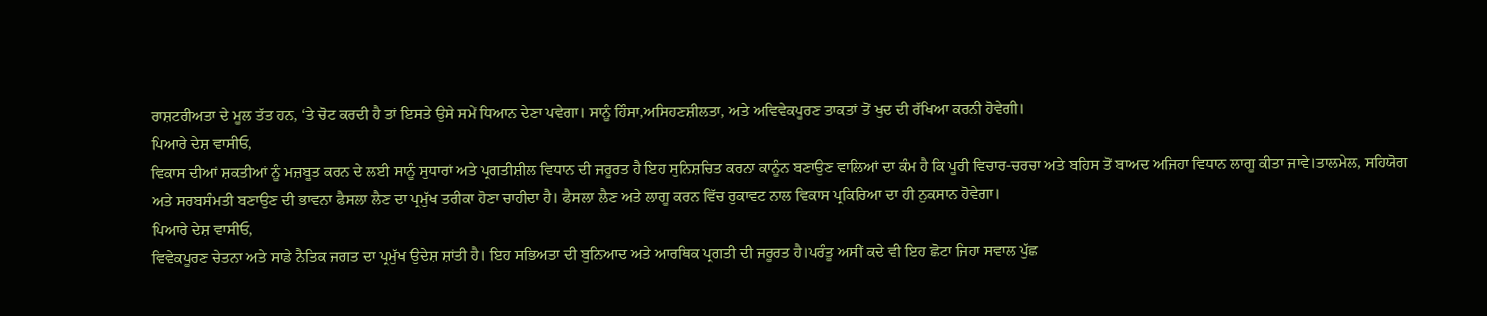ਰਾਸ਼ਟਰੀਅਤਾ ਦੇ ਮੂਲ ਤੱਤ ਹਨ, ‘ਤੇ ਚੋਟ ਕਰਦੀ ਹੈ ਤਾਂ ਇਸਤੇ ਉਸੇ ਸਮੇਂ ਧਿਆਨ ਦੇਣਾ ਪਵੇਗਾ। ਸਾਨੂੰ ਹਿੰਸਾ,ਅਸਿਹਣਸ਼ੀਲਤਾ, ਅਤੇ ਅਵਿਵੇਕਪੂਰਣ ਤਾਕਤਾਂ ਤੋਂ ਖੁਦ ਦੀ ਰੱਖਿਆ ਕਰਨੀ ਹੋਵੇਗੀ।
ਪਿਆਰੇ ਦੇਸ਼ ਵਾਸੀਓ,
ਵਿਕਾਸ ਦੀਆਂ ਸ਼ਕਤੀਆਂ ਨੂੰ ਮਜ਼ਬੂਤ ਕਰਨ ਦੇ ਲਈ ਸਾਨੂੰ ਸੁਧਾਰਾਂ ਅਤੇ ਪ੍ਰਗਤੀਸ਼ੀਲ ਵਿਧਾਨ ਦੀ ਜਰੂਰਤ ਹੈ ਇਹ ਸੁਨਿਸ਼ਚਿਤ ਕਰਨਾ ਕਾਨੂੰਨ ਬਣਾਉਣ ਵਾਲਿਆਂ ਦਾ ਕੰਮ ਹੈ ਕਿ ਪੂਰੀ ਵਿਚਾਰ-ਚਰਚਾ ਅਤੇ ਬਹਿਸ ਤੋਂ ਬਾਅਦ ਅਜਿਹਾ ਵਿਧਾਨ ਲਾਗੂ ਕੀਤਾ ਜਾਵੇ।ਤਾਲਮੇਲ, ਸਹਿਯੋਗ ਅਤੇ ਸਰਬਸੰਮਤੀ ਬਣਾਉਣ ਦੀ ਭਾਵਨਾ ਫੈਸਲਾ ਲੈਣ ਦਾ ਪ੍ਰਮੁੱਖ ਤਰੀਕਾ ਹੋਣਾ ਚਾਹੀਦਾ ਹੈ। ਫੈਸਲਾ ਲੈਣ ਅਤੇ ਲਾਗੂ ਕਰਨ ਵਿੱਚ ਰੁਕਾਵਟ ਨਾਲ ਵਿਕਾਸ ਪ੍ਰਕਿਰਿਆ ਦਾ ਹੀ ਨੁਕਸਾਨ ਹੋਵੇਗਾ।
ਪਿਆਰੇ ਦੇਸ਼ ਵਾਸੀਓ,
ਵਿਵੇਕਪੂਰਣ ਚੇਤਨਾ ਅਤੇ ਸਾਡੇ ਨੈਤਿਕ ਜਗਤ ਦਾ ਪ੍ਰਮੁੱਖ ਉਦੇਸ਼ ਸ਼ਾਂਤੀ ਹੈ। ਇਹ ਸਭਿਅਤਾ ਦੀ ਬੁਨਿਆਦ ਅਤੇ ਆਰਥਿਕ ਪ੍ਰਗਤੀ ਦੀ ਜਰੂਰਤ ਹੈ।ਪਰੰਤੂ ਅਸੀਂ ਕਦੇ ਵੀ ਇਹ ਛੋਟਾ ਜਿਹਾ ਸਵਾਲ ਪੁੱਛ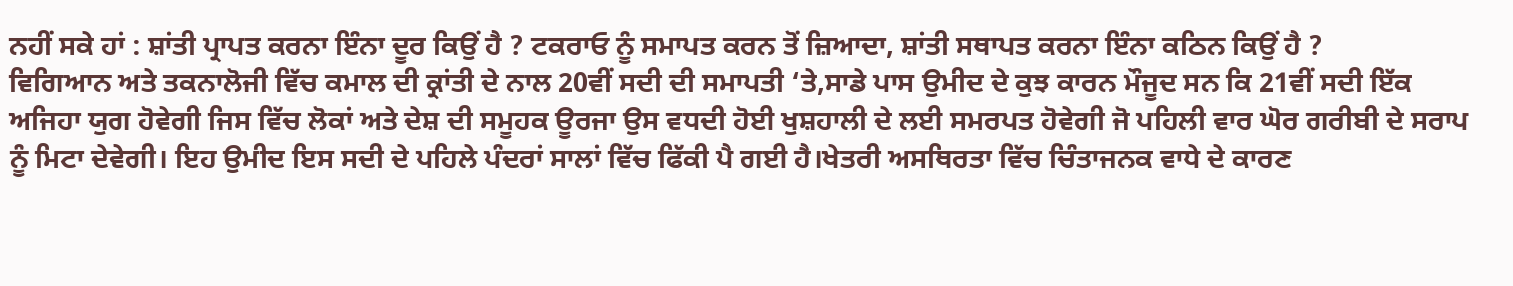ਨਹੀਂ ਸਕੇ ਹਾਂ : ਸ਼ਾਂਤੀ ਪ੍ਰਾਪਤ ਕਰਨਾ ਇੰਨਾ ਦੂਰ ਕਿਉਂ ਹੈ ? ਟਕਰਾਓ ਨੂੰ ਸਮਾਪਤ ਕਰਨ ਤੋਂ ਜ਼ਿਆਦਾ, ਸ਼ਾਂਤੀ ਸਥਾਪਤ ਕਰਨਾ ਇੰਨਾ ਕਠਿਨ ਕਿਉਂ ਹੈ ?
ਵਿਗਿਆਨ ਅਤੇ ਤਕਨਾਲੋਜੀ ਵਿੱਚ ਕਮਾਲ ਦੀ ਕ੍ਰਾਂਤੀ ਦੇ ਨਾਲ 20ਵੀਂ ਸਦੀ ਦੀ ਸਮਾਪਤੀ ‘ਤੇ,ਸਾਡੇ ਪਾਸ ਉਮੀਦ ਦੇ ਕੁਝ ਕਾਰਨ ਮੌਜੂਦ ਸਨ ਕਿ 21ਵੀਂ ਸਦੀ ਇੱਕ ਅਜਿਹਾ ਯੁਗ ਹੋਵੇਗੀ ਜਿਸ ਵਿੱਚ ਲੋਕਾਂ ਅਤੇ ਦੇਸ਼ ਦੀ ਸਮੂਹਕ ਊਰਜਾ ਉਸ ਵਧਦੀ ਹੋਈ ਖੁਸ਼ਹਾਲੀ ਦੇ ਲਈ ਸਮਰਪਤ ਹੋਵੇਗੀ ਜੋ ਪਹਿਲੀ ਵਾਰ ਘੋਰ ਗਰੀਬੀ ਦੇ ਸਰਾਪ ਨੂੰ ਮਿਟਾ ਦੇਵੇਗੀ। ਇਹ ਉਮੀਦ ਇਸ ਸਦੀ ਦੇ ਪਹਿਲੇ ਪੰਦਰਾਂ ਸਾਲਾਂ ਵਿੱਚ ਫਿੱਕੀ ਪੈ ਗਈ ਹੈ।ਖੇਤਰੀ ਅਸਥਿਰਤਾ ਵਿੱਚ ਚਿੰਤਾਜਨਕ ਵਾਧੇ ਦੇ ਕਾਰਣ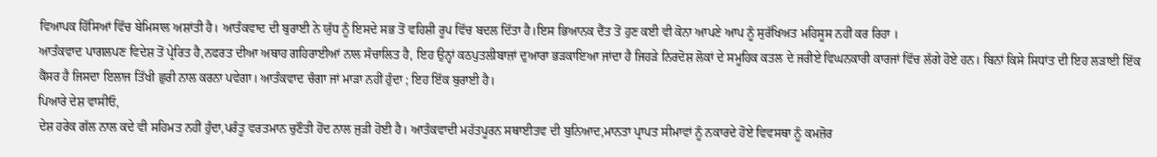ਵਿਆਪਕ ਹਿੱਸਿਆਂ ਵਿੱਚ ਬੇਮਿਸਾਲ ਅਸ਼ਾਂਤੀ ਹੈ। ਆਤੰਕਵਾਦ ਦੀ ਬੁਰਾਈ ਨੇ ਯੁੱਧ ਨੂੰ ਇਸਦੇ ਸਭ ਤੋਂ ਵਹਿਸ਼ੀ ਰੂਪ ਵਿੱਚ ਬਦਲ ਦਿੱਤਾ ਹੈ।ਇਸ ਭਿਆਨਕ ਦੈਂਤ ਤੋਂ ਹੁਣ ਕਈ ਵੀ ਕੋਨਾ ਆਪਣੇ ਆਪ ਨੂੰ ਸੁਰੱਖਿਅਤ ਮਹਿਸੂਸ ਨਹੀਂ ਕਰ ਰਿਹਾ ।
ਆਤੰਕਵਾਦ ਪਾਗਲਪਣ ਵਿਦੇਸ਼ ਤੋਂ ਪ੍ਰੇਰਿਤ ਹੈ,ਨਫਰਤ ਦੀਆ ਅਥਾਹ ਗਹਿਰਾਈਆਂ ਨਾਲ ਸੰਚਾਲਿਤ ਹੈ, ਇਹ ਉਨ੍ਹਾਂ ਕਠਪੁਤਲੀਬਾਜ਼ਾਂ ਦੁਆਰਾ ਭੜਕਾਇਆ ਜਾਂਦਾ ਹੈ ਜਿਹੜੇ ਨਿਰਦੋਸ਼ ਲੋਕਾਂ ਦੇ ਸਮੂਹਿਕ ਕਤਲ ਦੇ ਜਰੀਏ ਵਿਘਨਕਾਰੀ ਕਾਰਜਾਂ ਵਿੱਚ ਲੱਗੇ ਹੋਏ ਹਨ। ਬਿਨਾਂ ਕਿਸੇ ਸਿਧਾਂਤ ਦੀ ਇਹ ਲੜਾਈ ਇੱਕ ਕੈਂਸਰ ਹੈ ਜਿਸਦਾ ਇਲਾਜ ਤਿੱਖੀ ਛੁਰੀ ਨਾਲ ਕਰਨਾ ਪਵੇਗਾ। ਆਤੰਕਵਾਦ ਚੰਗਾ ਜਾਂ ਮਾੜਾ ਨਹੀਂ ਹੁੰਦਾ ; ਇਹ ਇੱਕ ਬੁਰਾਈ ਹੈ।
ਪਿਆਰੇ ਦੇਸ਼ ਵਾਸੀਓ,
ਦੇਸ਼ ਹਰੇਕ ਗੱਲ ਨਾਲ ਕਦੇ ਵੀ ਸਹਿਮਤ ਨਹੀਂ ਹੁੰਦਾ,ਪਰੰਤੂ ਵਰਤਮਾਨ ਚੁਣੌਤੀ ਹੋਂਦ ਨਾਲ ਜੁੜੀ ਹੋਈ ਹੈ। ਆਤੰਕਵਾਦੀ ਮਹੱਤਪੂਰਨ ਸਥਾਈਤਵ ਦੀ ਬੁਨਿਆਦ,ਮਾਨਤਾ ਪ੍ਰਾਪਤ ਸੀਮਾਵਾਂ ਨੂੰ ਨਕਾਰਦੇ ਹੋਏ ਵਿਵਸਥਾ ਨੂੰ ਕਮਜ਼ੋਰ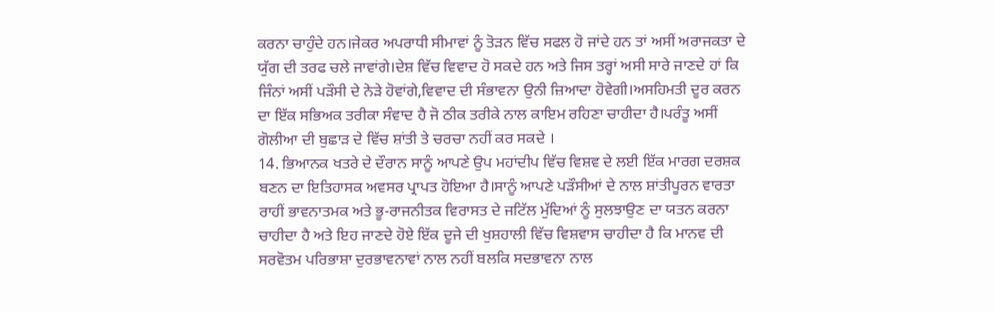ਕਰਨਾ ਚਾਹੁੰਦੇ ਹਨ।ਜੇਕਰ ਅਪਰਾਧੀ ਸੀਮਾਵਾਂ ਨੂੰ ਤੋੜਨ ਵਿੱਚ ਸਫਲ ਹੋ ਜਾਂਦੇ ਹਨ ਤਾਂ ਅਸੀਂ ਅਰਾਜਕਤਾ ਦੇ ਯੁੱਗ ਦੀ ਤਰਫ ਚਲੇ ਜਾਵਾਂਗੇ।ਦੇਸ਼ ਵਿੱਚ ਵਿਵਾਦ ਹੋ ਸਕਦੇ ਹਨ ਅਤੇ ਜਿਸ ਤਰ੍ਹਾਂ ਅਸੀ ਸਾਰੇ ਜਾਣਦੇ ਹਾਂ ਕਿ ਜਿੰਨਾਂ ਅਸੀਂ ਪੜੌਸੀ ਦੇ ਨੇੜੇ ਹੋਵਾਂਗੇ,ਵਿਵਾਦ ਦੀ ਸੰਭਾਵਨਾ ਉਨੀ ਜ਼ਿਆਦਾ ਹੋਵੇਗੀ।ਅਸਹਿਮਤੀ ਦੂਰ ਕਰਨ ਦਾ ਇੱਕ ਸਭਿਅਕ ਤਰੀਕਾ ਸੰਵਾਦ ਹੈ ਜੋ ਠੀਕ ਤਰੀਕੇ ਨਾਲ ਕਾਇਮ ਰਹਿਣਾ ਚਾਹੀਦਾ ਹੈ।ਪਰੰਤੂ ਅਸੀਂ ਗੋਲੀਆ ਦੀ ਬੁਛਾੜ ਦੇ ਵਿੱਚ ਸ਼ਾਂਤੀ ਤੇ ਚਰਚਾ ਨਹੀਂ ਕਰ ਸਕਦੇ ।
14. ਭਿਆਨਕ ਖਤਰੇ ਦੇ ਦੌਰਾਨ ਸਾਨੂੰ ਆਪਣੇ ਉਪ ਮਹਾਂਦੀਪ ਵਿੱਚ ਵਿਸ਼ਵ ਦੇ ਲਈ ਇੱਕ ਮਾਰਗ ਦਰਸ਼ਕ ਬਣਨ ਦਾ ਇਤਿਹਾਸਕ ਅਵਸਰ ਪ੍ਰਾਪਤ ਹੋਇਆ ਹੈ।ਸਾਨੂੰ ਆਪਣੇ ਪੜੌਸੀਆਂ ਦੇ ਨਾਲ ਸ਼ਾਂਤੀਪੂਰਨ ਵਾਰਤਾ ਰਾਹੀਂ ਭਾਵਨਾਤਮਕ ਅਤੇ ਭੂ-ਰਾਜਨੀਤਕ ਵਿਰਾਸਤ ਦੇ ਜਟਿੱਲ ਮੁੱਦਿਆਂ ਨੂੰ ਸੁਲਝਾਉਣ ਦਾ ਯਤਨ ਕਰਨਾ ਚਾਹੀਦਾ ਹੈ ਅਤੇ ਇਹ ਜਾਣਦੇ ਹੋਏ ਇੱਕ ਦੂਜੇ ਦੀ ਖੁਸ਼ਹਾਲੀ ਵਿੱਚ ਵਿਸ਼ਵਾਸ ਚਾਹੀਦਾ ਹੈ ਕਿ ਮਾਨਵ ਦੀ ਸਰਵੋਤਮ ਪਰਿਭਾਸ਼ਾ ਦੁਰਭਾਵਨਾਵਾਂ ਨਾਲ ਨਹੀਂ ਬਲਕਿ ਸਦਭਾਵਨਾ ਨਾਲ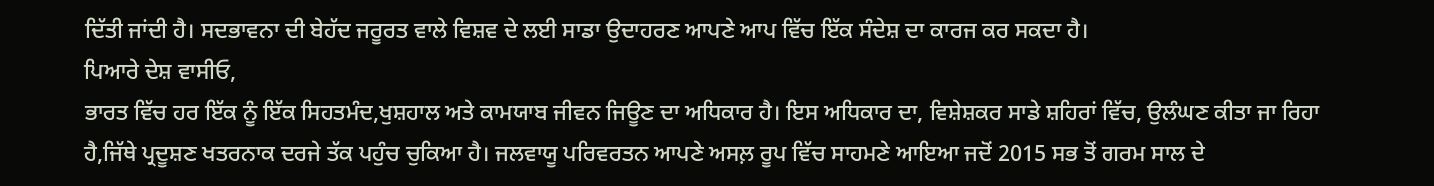ਦਿੱਤੀ ਜਾਂਦੀ ਹੈ। ਸਦਭਾਵਨਾ ਦੀ ਬੇਹੱਦ ਜਰੂਰਤ ਵਾਲੇ ਵਿਸ਼ਵ ਦੇ ਲਈ ਸਾਡਾ ਉਦਾਹਰਣ ਆਪਣੇ ਆਪ ਵਿੱਚ ਇੱਕ ਸੰਦੇਸ਼ ਦਾ ਕਾਰਜ ਕਰ ਸਕਦਾ ਹੈ।
ਪਿਆਰੇ ਦੇਸ਼ ਵਾਸੀਓ,
ਭਾਰਤ ਵਿੱਚ ਹਰ ਇੱਕ ਨੂੰ ਇੱਕ ਸਿਹਤਮੰਦ,ਖੁਸ਼ਹਾਲ ਅਤੇ ਕਾਮਯਾਬ ਜੀਵਨ ਜਿਊਣ ਦਾ ਅਧਿਕਾਰ ਹੈ। ਇਸ ਅਧਿਕਾਰ ਦਾ, ਵਿਸ਼ੇਸ਼ਕਰ ਸਾਡੇ ਸ਼ਹਿਰਾਂ ਵਿੱਚ, ਉਲੰਘਣ ਕੀਤਾ ਜਾ ਰਿਹਾ ਹੈ,ਜਿੱਥੇ ਪ੍ਰਦੂਸ਼ਣ ਖਤਰਨਾਕ ਦਰਜੇ ਤੱਕ ਪਹੁੰਚ ਚੁਕਿਆ ਹੈ। ਜਲਵਾਯੂ ਪਰਿਵਰਤਨ ਆਪਣੇ ਅਸਲ਼ ਰੂਪ ਵਿੱਚ ਸਾਹਮਣੇ ਆਇਆ ਜਦੋਂ 2015 ਸਭ ਤੋਂ ਗਰਮ ਸਾਲ ਦੇ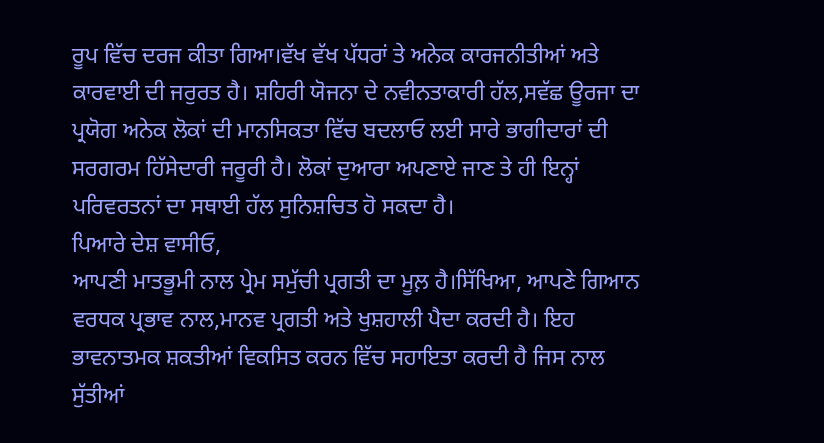ਰੂਪ ਵਿੱਚ ਦਰਜ ਕੀਤਾ ਗਿਆ।ਵੱਖ ਵੱਖ ਪੱਧਰਾਂ ਤੇ ਅਨੇਕ ਕਾਰਜਨੀਤੀਆਂ ਅਤੇ ਕਾਰਵਾਈ ਦੀ ਜਰੁਰਤ ਹੈ। ਸ਼ਹਿਰੀ ਯੋਜਨਾ ਦੇ ਨਵੀਨਤਾਕਾਰੀ ਹੱਲ,ਸਵੱਛ ਊਰਜਾ ਦਾ ਪ੍ਰਯੋਗ ਅਨੇਕ ਲੋਕਾਂ ਦੀ ਮਾਨਸਿਕਤਾ ਵਿੱਚ ਬਦਲਾਓ ਲਈ ਸਾਰੇ ਭਾਗੀਦਾਰਾਂ ਦੀ ਸਰਗਰਮ ਹਿੱਸੇਦਾਰੀ ਜਰੂਰੀ ਹੈ। ਲੋਕਾਂ ਦੁਆਰਾ ਅਪਣਾਏ ਜਾਣ ਤੇ ਹੀ ਇਨ੍ਹਾਂ ਪਰਿਵਰਤਨਾਂ ਦਾ ਸਥਾਈ ਹੱਲ ਸੁਨਿਸ਼ਚਿਤ ਹੋ ਸਕਦਾ ਹੈ।
ਪਿਆਰੇ ਦੇਸ਼ ਵਾਸੀਓ,
ਆਪਣੀ ਮਾਤਭੂਮੀ ਨਾਲ ਪ੍ਰੇਮ ਸਮੁੱਚੀ ਪ੍ਰਗਤੀ ਦਾ ਮੂਲ਼ ਹੈ।ਸਿੱਖਿਆ, ਆਪਣੇ ਗਿਆਨ ਵਰਧਕ ਪ੍ਰਭਾਵ ਨਾਲ,ਮਾਨਵ ਪ੍ਰਗਤੀ ਅਤੇ ਖੁਸ਼ਹਾਲੀ ਪੈਦਾ ਕਰਦੀ ਹੈ। ਇਹ ਭਾਵਨਾਤਮਕ ਸ਼ਕਤੀਆਂ ਵਿਕਸਿਤ ਕਰਨ ਵਿੱਚ ਸਹਾਇਤਾ ਕਰਦੀ ਹੈ ਜਿਸ ਨਾਲ ਸੁੱਤੀਆਂ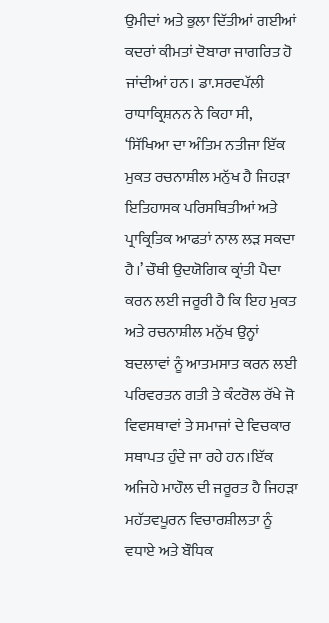ਉਮੀਦਾਂ ਅਤੇ ਭੁਲਾ ਦਿੱਤੀਆਂ ਗਈਆਂ ਕਦਰਾਂ ਕੀਮਤਾਂ ਦੋਬਾਰਾ ਜਾਗਰਿਤ ਹੋ ਜਾਂਦੀਆਂ ਹਨ। ਡਾ.ਸਰਵਪੱਲੀ ਰਾਧਾਕ੍ਰਿਸ਼ਨਨ ਨੇ ਕਿਹਾ ਸੀ, ‘ਸਿੱਖਿਆ ਦਾ ਅੰਤਿਮ ਨਤੀਜਾ ਇੱਕ ਮੁਕਤ ਰਚਨਾਸ਼ੀਲ ਮਨੁੱਖ ਹੈ ਜਿਹੜਾ ਇਤਿਹਾਸਕ ਪਰਿਸਥਿਤੀਆਂ ਅਤੇ ਪ੍ਰਾਕ੍ਰਿਤਿਕ ਆਫਤਾਂ ਨਾਲ ਲੜ ਸਕਦਾ ਹੈ।’ ਚੌਥੀ ਉਦਯੋਗਿਕ ਕ੍ਰਾਂਤੀ ਪੈਦਾ ਕਰਨ ਲਈ ਜਰੂਰੀ ਹੈ ਕਿ ਇਹ ਮੁਕਤ ਅਤੇ ਰਚਨਾਸ਼ੀਲ ਮਨੁੱਖ ਉਨ੍ਹਾਂ ਬਦਲਾਵਾਂ ਨੂੰ ਆਤਮਸਾਤ ਕਰਨ ਲਈ ਪਰਿਵਰਤਨ ਗਤੀ ਤੇ ਕੰਟਰੋਲ ਰੱਖੇ ਜੋ ਵਿਵਸਥਾਵਾਂ ਤੇ ਸਮਾਜਾਂ ਦੇ ਵਿਚਕਾਰ ਸਥਾਪਤ ਹੁੰਦੇ ਜਾ ਰਹੇ ਹਨ।ਇੱਕ ਅਜਿਹੇ ਮਾਹੌਲ ਦੀ ਜਰੂਰਤ ਹੈ ਜਿਹੜਾ ਮਹੱਤਵਪੂਰਨ ਵਿਚਾਰਸ਼ੀਲਤਾ ਨੂੰ ਵਧਾਏ ਅਤੇ ਬੌਧਿਕ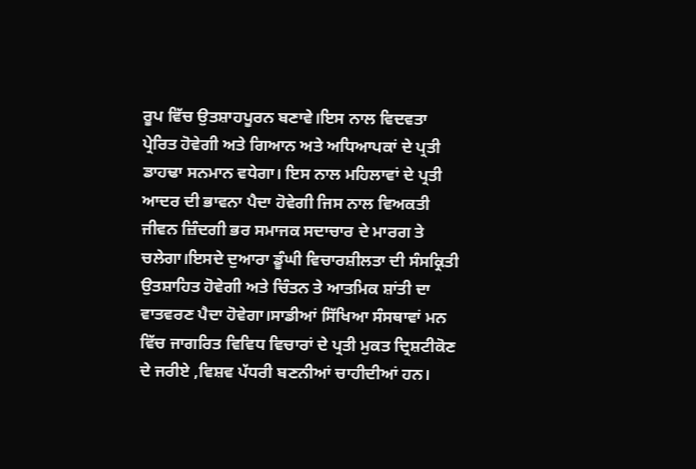ਰੂਪ ਵਿੱਚ ਉਤਸ਼ਾਹਪੂਰਨ ਬਣਾਵੇ।ਇਸ ਨਾਲ ਵਿਦਵਤਾ ਪ੍ਰੇਰਿਤ ਹੋਵੇਗੀ ਅਤੇ ਗਿਆਨ ਅਤੇ ਅਧਿਆਪਕਾਂ ਦੇ ਪ੍ਰਤੀ ਡਾਹਢਾ ਸਨਮਾਨ ਵਧੇਗਾ। ਇਸ ਨਾਲ ਮਹਿਲਾਵਾਂ ਦੇ ਪ੍ਰਤੀ ਆਦਰ ਦੀ ਭਾਵਨਾ ਪੈਦਾ ਹੋਵੇਗੀ ਜਿਸ ਨਾਲ ਵਿਅਕਤੀ ਜੀਵਨ ਜ਼ਿੰਦਗੀ ਭਰ ਸਮਾਜਕ ਸਦਾਚਾਰ ਦੇ ਮਾਰਗ ਤੇ ਚਲੇਗਾ।ਇਸਦੇ ਦੁਆਰਾ ਡੂੰਘੀ ਵਿਚਾਰਸ਼ੀਲਤਾ ਦੀ ਸੰਸਕ੍ਰਿਤੀ ਉਤਸ਼ਾਹਿਤ ਹੋਵੇਗੀ ਅਤੇ ਚਿੰਤਨ ਤੇ ਆਤਮਿਕ ਸ਼ਾਂਤੀ ਦਾ ਵਾਤਵਰਣ ਪੈਦਾ ਹੋਵੇਗਾ।ਸਾਡੀਆਂ ਸਿੱਖਿਆ ਸੰਸਥਾਵਾਂ ਮਨ ਵਿੱਚ ਜਾਗਰਿਤ ਵਿਵਿਧ ਵਿਚਾਰਾਂ ਦੇ ਪ੍ਰਤੀ ਮੁਕਤ ਦ੍ਰਿਸ਼ਟੀਕੋਣ ਦੇ ਜਰੀਏ ,ਵਿਸ਼ਵ ਪੱਧਰੀ ਬਣਨੀਆਂ ਚਾਹੀਦੀਆਂ ਹਨ।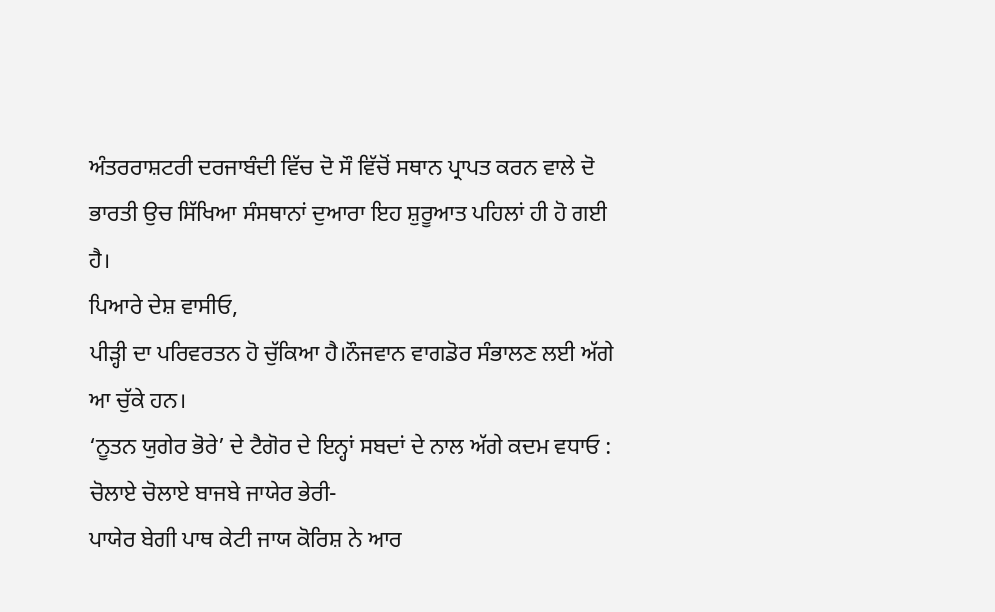ਅੰਤਰਰਾਸ਼ਟਰੀ ਦਰਜਾਬੰਦੀ ਵਿੱਚ ਦੋ ਸੌ ਵਿੱਚੋਂ ਸਥਾਨ ਪ੍ਰਾਪਤ ਕਰਨ ਵਾਲੇ ਦੋ ਭਾਰਤੀ ਉਚ ਸਿੱਖਿਆ ਸੰਸਥਾਨਾਂ ਦੁਆਰਾ ਇਹ ਸ਼ੁਰੂਆਤ ਪਹਿਲਾਂ ਹੀ ਹੋ ਗਈ ਹੈ।
ਪਿਆਰੇ ਦੇਸ਼ ਵਾਸੀਓ,
ਪੀੜ੍ਹੀ ਦਾ ਪਰਿਵਰਤਨ ਹੋ ਚੁੱਕਿਆ ਹੈ।ਨੌਜਵਾਨ ਵਾਗਡੋਰ ਸੰਭਾਲਣ ਲਈ ਅੱਗੇ ਆ ਚੁੱਕੇ ਹਨ।
‘ਨੂਤਨ ਯੁਗੇਰ ਭੋਰੇ’ ਦੇ ਟੈਗੋਰ ਦੇ ਇਨ੍ਹਾਂ ਸਬਦਾਂ ਦੇ ਨਾਲ ਅੱਗੇ ਕਦਮ ਵਧਾਓ :
ਚੋਲਾਏ ਚੋਲਾਏ ਬਾਜਬੇ ਜਾਯੇਰ ਭੇਰੀ-
ਪਾਯੇਰ ਬੇਗੀ ਪਾਥ ਕੇਟੀ ਜਾਯ ਕੋਰਿਸ਼ ਨੇ ਆਰ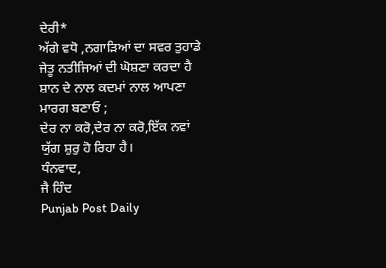ਦੇਰੀ*
ਅੱਗੇ ਵਧੋ ,ਨਗਾੜਿਆਂ ਦਾ ਸਵਰ ਤੁਹਾਡੇ ਜੇਤੂ ਨਤੀਜਿਆਂ ਦੀ ਘੋਸ਼ਣਾ ਕਰਦਾ ਹੈ
ਸ਼ਾਨ ਦੇ ਨਾਲ ਕਦਮਾਂ ਨਾਲ ਆਪਣਾ ਮਾਰਗ ਬਣਾਓ ;
ਦੇਰ ਨਾ ਕਰੋ,ਦੇਰ ਨਾ ਕਰੋ,ਇੱਕ ਨਵਾਂ ਯੁੱਗ ਸ਼ੁਰੁ ਹੋ ਰਿਹਾ ਹੈ।
ਧੰਨਵਾਦ,
ਜੈ ਹਿੰਦ
Punjab Post Daily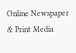Online Newspaper & Print Media